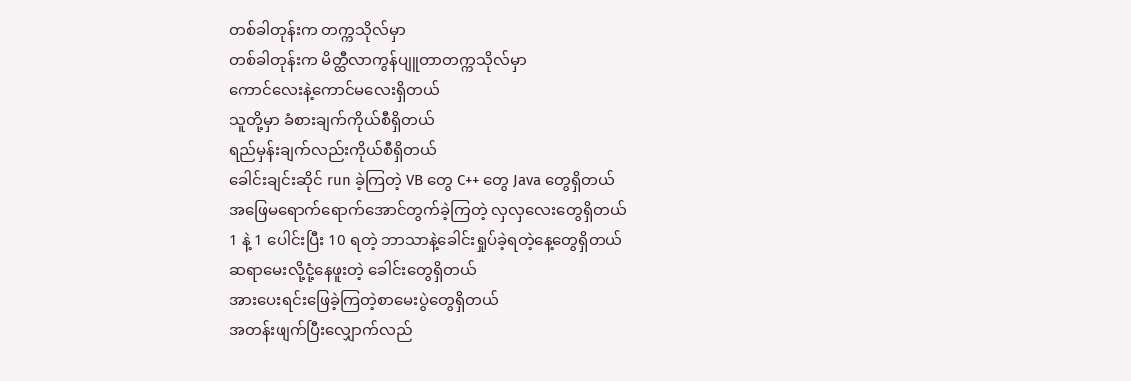တစ်ခါတုန်းက တက္ကသိုလ်မှာ
တစ်ခါတုန်းက မိတ္ထီလာကွန်ပျူတာတက္ကသိုလ်မှာ
ကောင်လေးနဲ့ကောင်မလေးရှိတယ်
သူတို့မှာ ခံစားချက်ကိုယ်စီရှိတယ်
ရည်မှန်းချက်လည်းကိုယ်စီရှိတယ်
ခေါင်းချင်းဆိုင် run ခဲ့ကြတဲ့ VB တွေ C++ တွေ Java တွေရှိတယ်
အဖြေမရောက်ရောက်အောင်တွက်ခဲ့ကြတဲ့ လှလှလေးတွေရှိတယ်
1 နဲ့ 1 ပေါင်းပြီး 10 ရတဲ့ ဘာသာနဲ့ခေါင်းရှုပ်ခဲ့ရတဲ့နေ့တွေရှိတယ်
ဆရာမေးလို့ငုံ့နေဖူးတဲ့ ခေါင်းတွေရှိတယ်
အားပေးရင်းဖြေခဲ့ကြတဲ့စာမေးပွဲတွေရှိတယ်
အတန်းဖျက်ပြီးလျှောက်လည်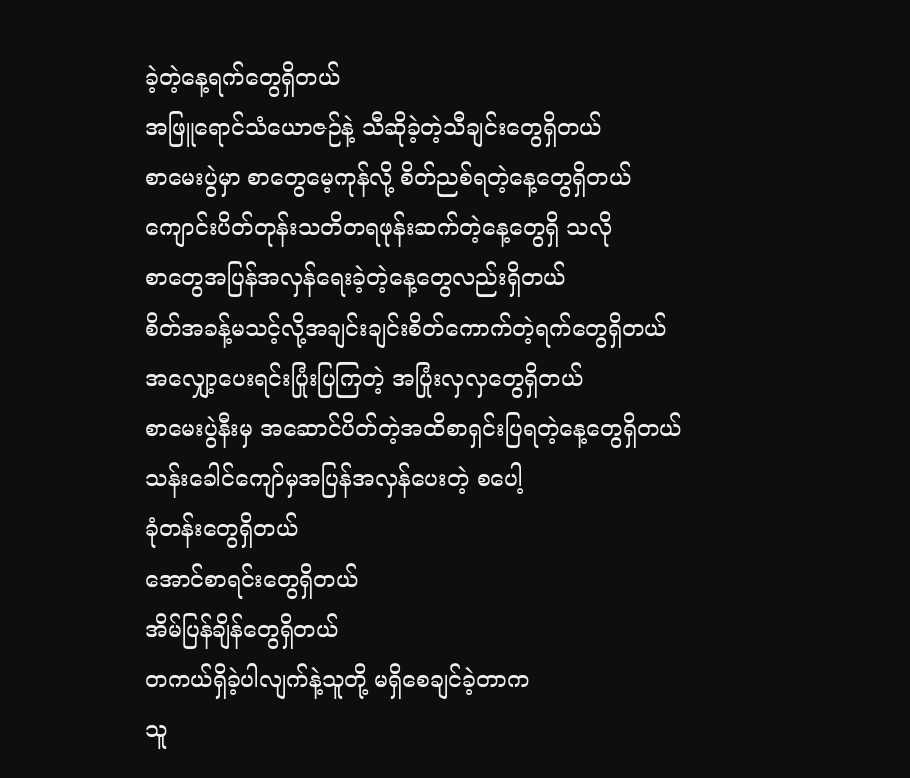ခဲ့တဲ့နေ့ရက်တွေရှိတယ်
အဖြူရောင်သံယောဇဉ်နဲ့ သီဆိုခဲ့တဲ့သီချင်းတွေရှိတယ်
စာမေးပွဲမှာ စာတွေမေ့ကုန်လို့ စိတ်ညစ်ရတဲ့နေ့တွေရှိတယ်
ကျောင်းပိတ်တုန်းသတိတရဖုန်းဆက်တဲ့နေ့တွေရှိ သလို
စာတွေအပြန်အလှန်ရေးခဲ့တဲ့နေ့တွေလည်းရှိတယ်
စိတ်အခန့်မသင့်လို့အချင်းချင်းစိတ်ကောက်တဲ့ရက်တွေရှိတယ်
အလျှော့ပေးရင်းပြုံးပြကြတဲ့ အပြုံးလှလှတွေရှိတယ်
စာမေးပွဲနီးမှ အဆောင်ပိတ်တဲ့အထိစာရှင်းပြရတဲ့နေ့တွေရှိတယ်
သန်းခေါင်ကျော်မှအပြန်အလှန်ပေးတဲ့ စပေါ့
ခုံတန်းတွေရှိတယ်
အောင်စာရင်းတွေရှိတယ်
အိမ်ပြန်ချိန်တွေရှိတယ်
တကယ်ရှိခဲ့ပါလျက်နဲ့သူတို့ မရှိစေချင်ခဲ့တာက
သူ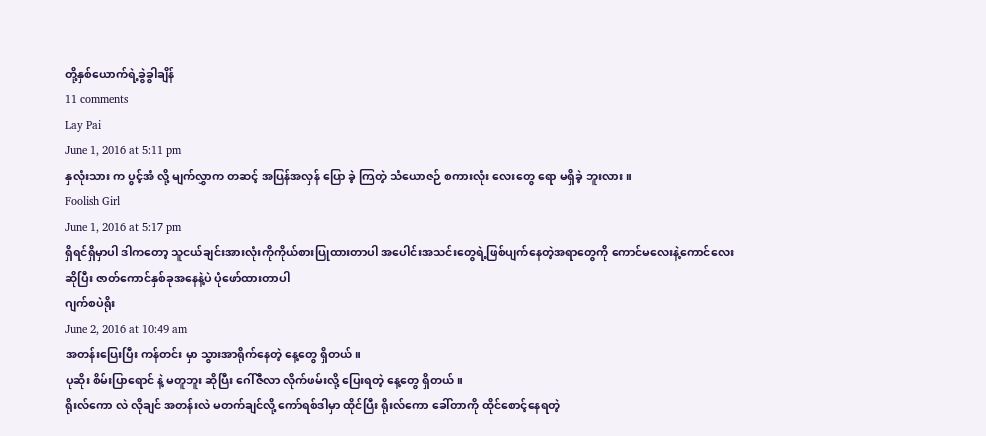တို့နှစ်ယောက်ရဲ့ခွဲခွါချိန်
11 comments
Lay Pai
June 1, 2016 at 5:11 pm
နှလုံးသား က ပွင့်အံ လို့ မျက်လွှာက တဆင့် အပြန်အလှန် ပြော ခဲ့ ကြတဲ့ သံယောဇဉ် စကားလုံး လေးတွေ ရော မရှိခဲ့ ဘူးလား။
Foolish Girl
June 1, 2016 at 5:17 pm
ရှိရင်ရှိမှာပါ ဒါကတော့ သူငယ်ချင်းအားလုံးကိုကိုယ်စားပြုထားတာပါ အပေါင်းအသင်းတွေရဲ့ဖြစ်ပျက်နေတဲ့အရာတွေကို ကောင်မလေးနဲ့ကောင်လေးဆိုပြီး ဇာတ်ကောင်နှစ်ခုအနေနဲ့ပဲ ပုံဖော်ထားတာပါ
ဂျက်စပဲရိုး
June 2, 2016 at 10:49 am
အတန်းပြေးပြီး ကန်တင်း မှာ သွားအာရိုက်နေတဲ့ နေ့တွေ ရှိတယ်။
ပုဆိုး စိမ်းပြာရောင် နဲ့ မတူဘူး ဆိုပြီး ဂေါ်ဇီလာ လိုက်ဖမ်းလို့ ပြေးရတဲ့ နေ့တွေ ရှိတယ်။
ရိုးလ်ကော လဲ လိုချင် အတန်းလဲ မတက်ချင်လို့ ကော်ရစ်ဒါမှာ ထိုင်ပြီး ရိုးလ်ကော ခေါ်တာကို ထိုင်စောင့်နေရတဲ့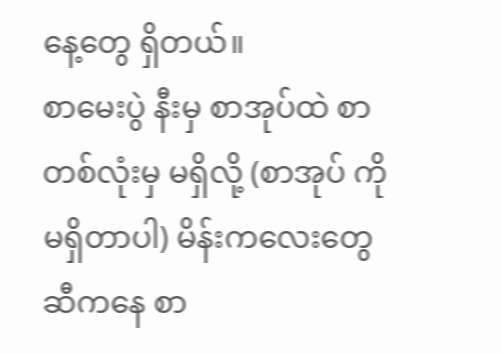နေ့တွေ ရှိတယ်။
စာမေးပွဲ နီးမှ စာအုပ်ထဲ စာတစ်လုံးမှ မရှိလို့ (စာအုပ် ကို မရှိတာပါ) မိန်းကလေးတွေဆီကနေ စာ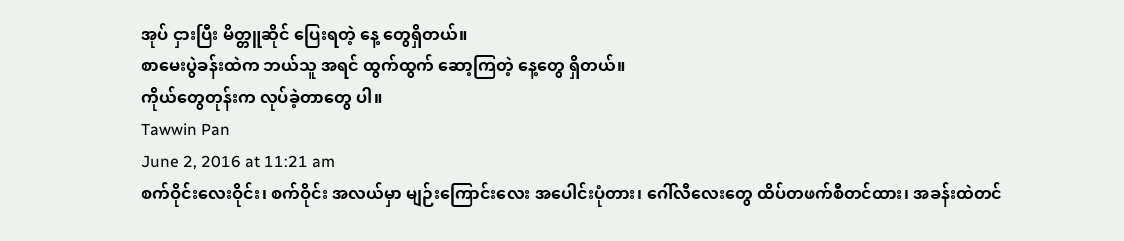အုပ် ငှားပြီး မိတ္တူဆိုင် ပြေးရတဲ့ နေ့ တွေရှိတယ်။
စာမေးပွဲခန်းထဲက ဘယ်သူ အရင် ထွက်ထွက် ဆော့ကြတဲ့ နေ့တွေ ရှိတယ်။
ကိုယ်တွေတုန်းက လုပ်ခဲ့တာတွေ ပါ။
Tawwin Pan
June 2, 2016 at 11:21 am
စက်ဝိုင်းလေးဝိုင်း၊ စက်ဝိုင်း အလယ်မှာ မျဉ်းကြောင်းလေး အပေါင်းပုံတား၊ ဂေါ်လီလေးတွေ ထိပ်တဖက်စီတင်ထား၊ အခန်းထဲတင်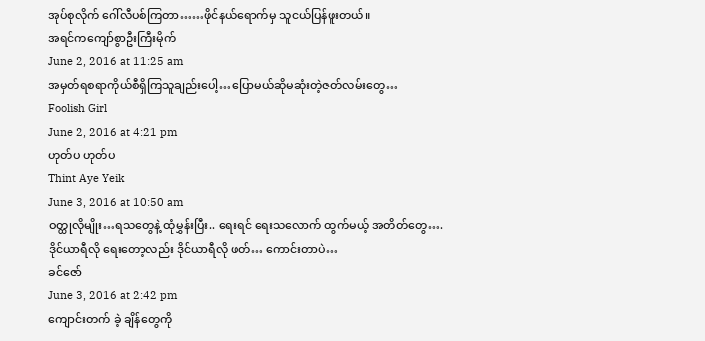အုပ်စုလိုက် ဂေါ်လီပစ်ကြတာ……ဖိုင်နယ်ရောက်မှ သူငယ်ပြန်ဖူးတယ်။
အရင်ကကျော်စွာဦးကြီးမိုက်
June 2, 2016 at 11:25 am
အမှတ်ရစရာကိုယ်စီရှိကြသူချည်းပေါ့…ပြောမယ်ဆိုမဆုံးတဲ့ဇတ်လမ်းတွေ…
Foolish Girl
June 2, 2016 at 4:21 pm
ဟုတ်ပ ဟုတ်ပ
Thint Aye Yeik
June 3, 2016 at 10:50 am
ဝတ္ထုလိုမျိုး…ရသတွေနဲ့ ထုံမွှန်းပြီး.. ရေးရင် ရေးသလောက် ထွက်မယ့် အတိတ်တွေ….
ဒိုင်ယာရီလို ရေးတော့လည်း ဒိုင်ယာရီလို ဖတ်… ကောင်းတာပဲ…
ခင်ဇော်
June 3, 2016 at 2:42 pm
ကျောင်းတက် ခဲ့ ချိန်တွေကို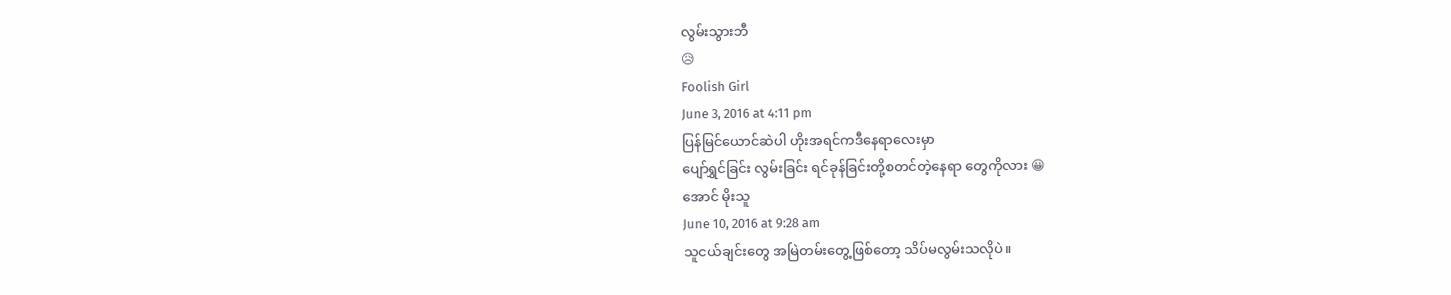လွမ်းသွားဘီ
😥
Foolish Girl
June 3, 2016 at 4:11 pm
ပြန်မြင်ယောင်ဆဲပါ ဟိုးအရင်ကဒီနေရာလေးမှာ
ပျော်ရွှင်ခြင်း လွမ်းခြင်း ရင်ခုန်ခြင်းတို့စတင်တဲ့နေရာ တွေကိုလား 😀
အောင် မိုးသူ
June 10, 2016 at 9:28 am
သူငယ်ချင်းတွေ အမြဲတမ်းတွေ့ဖြစ်တော့ သိပ်မလွမ်းသလိုပဲ။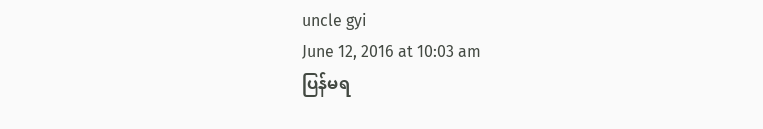uncle gyi
June 12, 2016 at 10:03 am
ပြန်မရ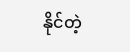နိုင်တဲ့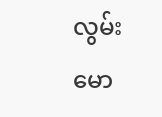လွမ်းမော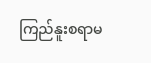ကြည်နူးစရာမ